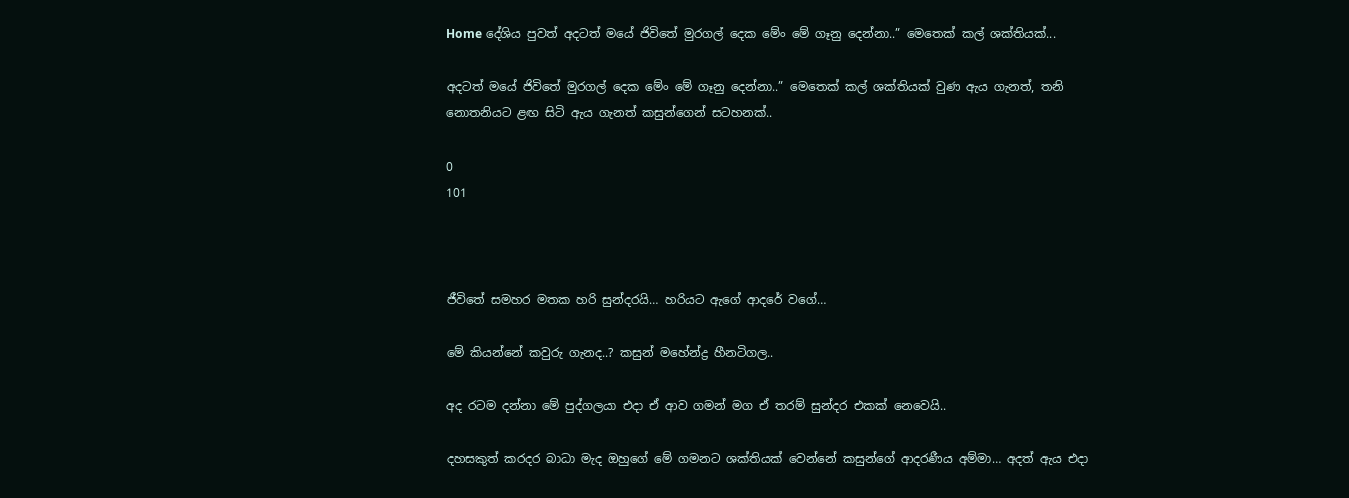Home දේශිය පුවත් අදටත් මයේ ජිවිතේ මුරගල් දෙක මේං මේ ගෑනු දෙන්නා..” මෙතෙක් කල් ශක්තියක්...

අදටත් මයේ ජිවිතේ මුරගල් දෙක මේං මේ ගෑනු දෙන්නා..” මෙතෙක් කල් ශක්තියක් වුණ ඇය ගැනත්, තනි නොතනියට ළඟ සිටි ඇය ගැනත් කසුන්ගෙන් සටහනක්..

0
101



ජීවිතේ සමහර මතක හරි සුන්දරයි… හරියට ඇගේ ආදරේ වගේ…

මේ කියන්නේ කවුරු ගැනද..? කසුන් මහේන්ද්‍ර හීනටිගල..

අද රටම දන්නා මේ පුද්ගලයා එදා ඒ ආව ගමන් මග ඒ තරම් සුන්දර එකක් නෙවෙයි..

දහසකුත් කරදර බාධා මැද ඔහුගේ මේ ගමනට ශක්තියක් වෙන්නේ කසුන්ගේ ආදරණීය අම්මා… අදත් ඇය එදා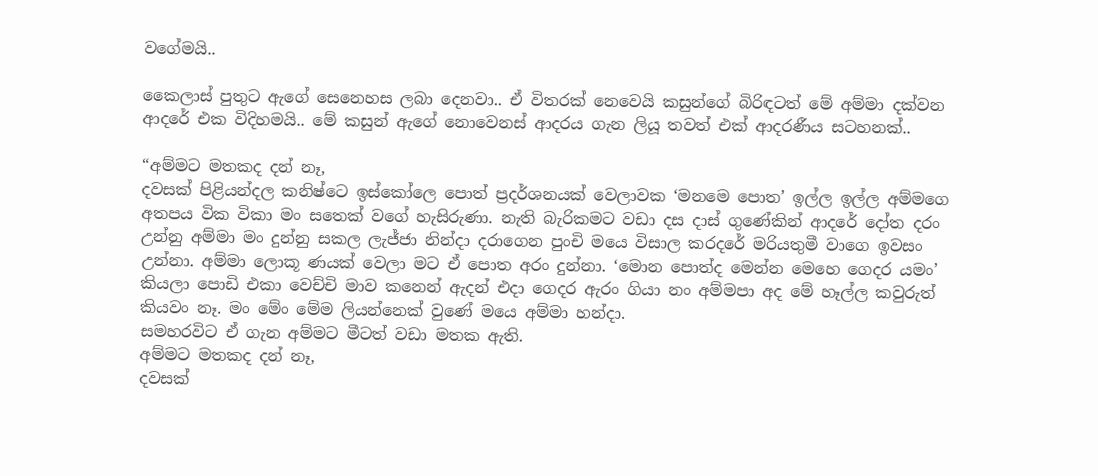වගේමයි..

කෛලාස් පුතුට ඇගේ සෙනෙහස ලබා දෙනවා.. ඒ විතරක් නෙවෙයි කසුන්ගේ බිරිඳටත් මේ අම්මා දක්වන ආදරේ එක විදිහමයි.. මේ කසුන් ඇගේ නොවෙනස් ආදරය ගැන ලියූ තවත් එක් ආදරණීය සටහනක්..

“අම්මට මතකද දන් නෑ,
දවසක් පිළියන්දල කනිෂ්ටෙ ඉස්කෝලෙ පොත් ප්‍රදර්ශනයක් වෙලාවක ‘මනමෙ පොත’ ඉල්ල ඉල්ල අම්මගෙ අතපය වික විකා මං සතෙක් වගේ හැසිරුණා. නැති බැරිකමට වඩා දස දාස් ගුණේකින් ආදරේ දෝත දරං උන්නු අම්මා මං දුන්නු සකල ලැජ්ජා නින්දා දරාගෙන පුංචි මයෙ විසාල කරදරේ මරියතුමී වාගෙ ඉවසං උන්නා. අම්මා ලොකූ ණයක් වෙලා මට ඒ පොත අරං දුන්නා. ‘මොන පොත්ද මෙන්න මෙහෙ ගෙදර යමං’ කියලා පොඩි එකා වෙච්චි මාව කනෙන් ඇදන් එදා ගෙදර ඇරං ගියා නං අම්මපා අද මේ හෑල්ල කවුරුත් කියවං නෑ. මං මේං මේම ලියන්නෙක් වුණේ මයෙ අම්මා හන්දා.
සමහරවිට ඒ ගැන අම්මට මීටත් වඩා මතක ඇති.
අම්මට මතකද දන් නෑ,
දවසක්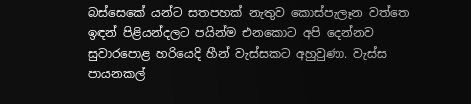බස්සෙකේ යන්ට සතපහක් නැතුව කොස්පැලෑන වත්තෙ ඉඳන් පිළියන්දලට පයින්ම එනකොට අපි දෙන්නව සුවාරපොළ හරියෙදි හීන් වැස්සකට අහුවුණා. වැස්ස පායනකල්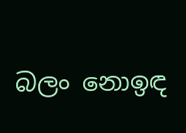බලං නොඉඳ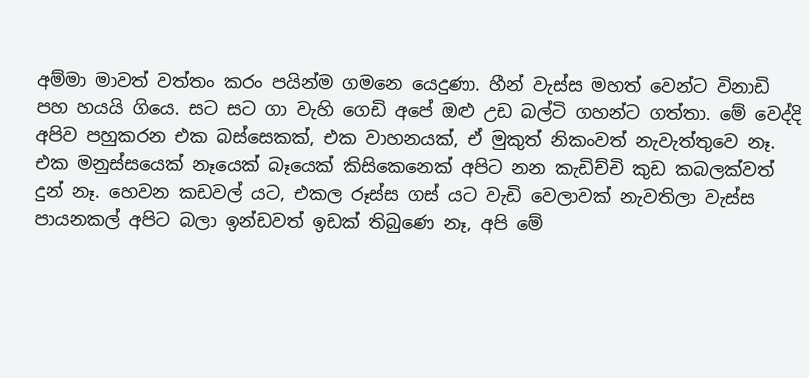අම්මා මාවත් වත්තං කරං පයින්ම ගමනෙ යෙදුණා. හීන් වැස්ස මහත් වෙන්ට විනාඩි පහ හයයි ගියෙ. සට සට ගා වැහි ගෙඩි අපේ ඔළු උඩ බල්ටි ගහන්ට ගත්තා. මේ වෙද්දි අපිව පහුකරන එක බස්සෙකක්, එක වාහනයක්, ඒ මුකුත් නිකංවත් නැවැත්තුවෙ නෑ. එක මනුස්සයෙක් නෑයෙක් බෑයෙක් කිසිකෙනෙක් අපිට නන කැඩිච්චි කුඩ කබලක්වත් දුන් නෑ. හෙවන කඩවල් යට, එකල රූස්ස ගස් යට වැඩි වෙලාවක් නැවතිලා වැස්ස පායනකල් අපිට බලා ඉන්ඩවත් ඉඩක් තිබුණෙ නෑ, අපි මේ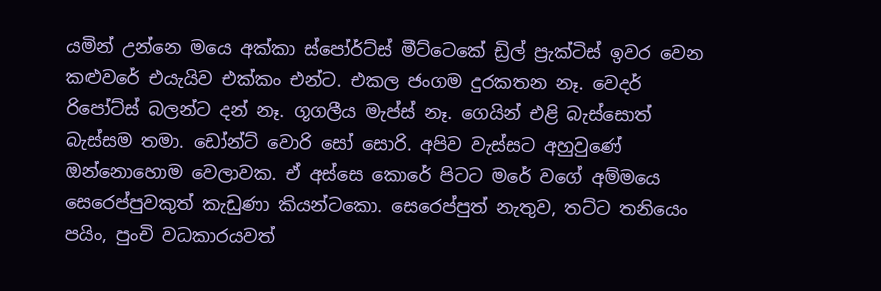යමින් උන්නෙ මයෙ අක්කා ස්පෝර්ට්ස් මීට්ටෙකේ ඩ්‍රිල් ප්‍රැක්ටිස් ඉවර වෙන කළුවරේ එයැයිව එක්කං එන්ට. එකල ජංගම දුරකතන නෑ. වෙදර් රිපෝට්ස් බලන්ට දන් නෑ. ගූගලීය මැප්ස් නෑ. ගෙයින් එළි බැස්සොත් බැස්සම තමා. ඩෝන්ට් වොරි සෝ සොරි. අපිව වැස්සට අහුවුණේ ඔන්නොහොම වෙලාවක. ඒ අස්සෙ කොරේ පිටට මරේ වගේ අම්මයෙ සෙරෙප්පුවකුත් කැඩුණා කියන්ටකො. සෙරෙප්පුත් නැතුව, තට්ට තනියෙං පයිං, පුංචි වධකාරයවත්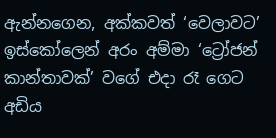ඇන්නගෙන, අක්කවත් ‘වෙලාවට’ ඉස්කෝලෙන් අරං අම්මා ‘ට්‍රෝජන් කාන්තාවක්’ වගේ එදා රෑ ගෙට අඩිය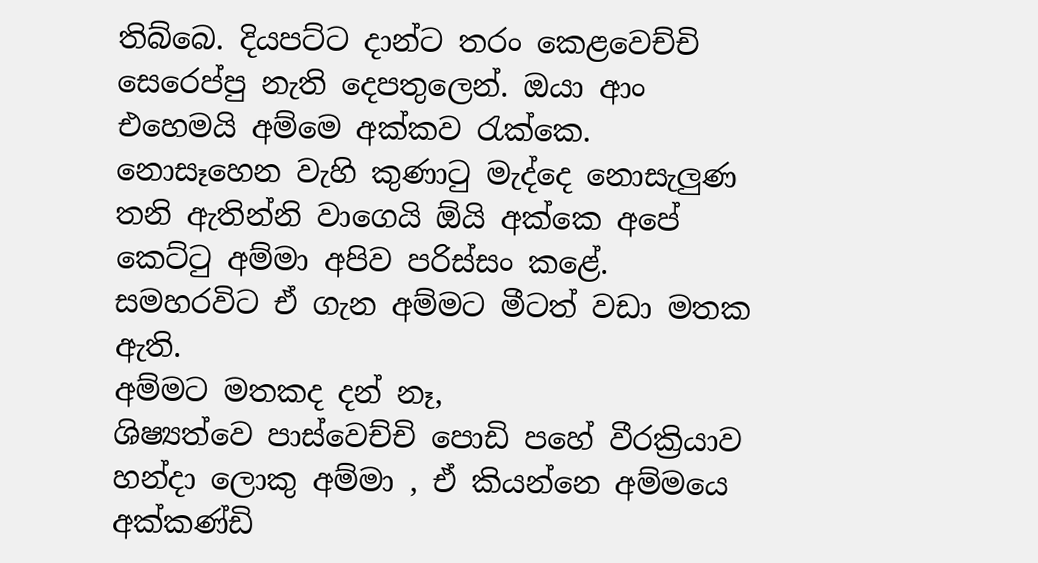තිබ්බෙ. දියපට්ට දාන්ට තරං කෙළවෙච්චි සෙරෙප්පු නැති දෙපතුලෙන්. ඔයා ආං එහෙමයි අම්මෙ අක්කව රැක්කෙ. නොසෑහෙන වැහි කුණාටු මැද්දෙ නොසැලුණ තනි ඇතින්නි වාගෙයි ඕයි අක්කෙ අපේ කෙට්ටු අම්මා අපිව පරිස්සං කළේ.
සමහරවිට ඒ ගැන අම්මට මීටත් වඩා මතක ඇති.
අම්මට මතකද දන් නෑ,
ශිෂ්‍යත්වෙ පාස්වෙච්චි පොඩි පහේ වීරක්‍රියාව හන්දා ලොකු අම්මා , ඒ කියන්නෙ අම්මයෙ අක්කණ්ඩි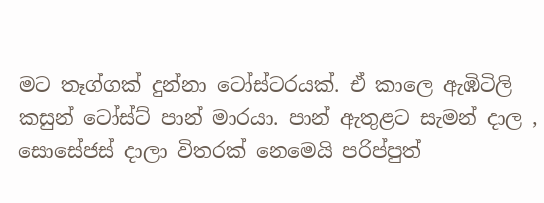මට තෑග්ගක් දුන්නා ටෝස්ටරයක්. ඒ කාලෙ ඇඹිටිලි කසුන් ටෝස්ට් පාන් මාරයා. පාන් ඇතුළට සැමන් දාල , සොසේජස් දාලා විතරක් නෙමෙයි පරිප්පුත්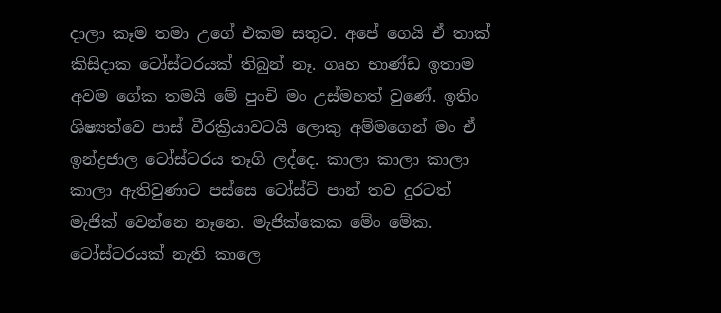දාලා කෑම තමා උගේ එකම සතුට. අපේ ගෙයි ඒ තාක් කිසිදාක ටෝස්ටරයක් තිබුන් නෑ. ගෘහ භාණ්ඩ ඉතාම අවම ගේක තමයි මේ පුංචි මං උස්මහත් වුණේ. ඉතිං ශිෂ්‍යත්වෙ පාස් වීරක්‍රියාවටයි ලොකු අම්මගෙන් මං ඒ ඉන්ද්‍රජාල ටෝස්ටරය තෑගි ලද්දෙ. කාලා කාලා කාලා කාලා ඇතිවුණාට පස්සෙ ටෝස්ට් පාන් තව දුරටත් මැජික් වෙන්නෙ නෑනෙ. මැජික්කෙක මේං මේක. ටෝස්ටරයක් නැති කාලෙ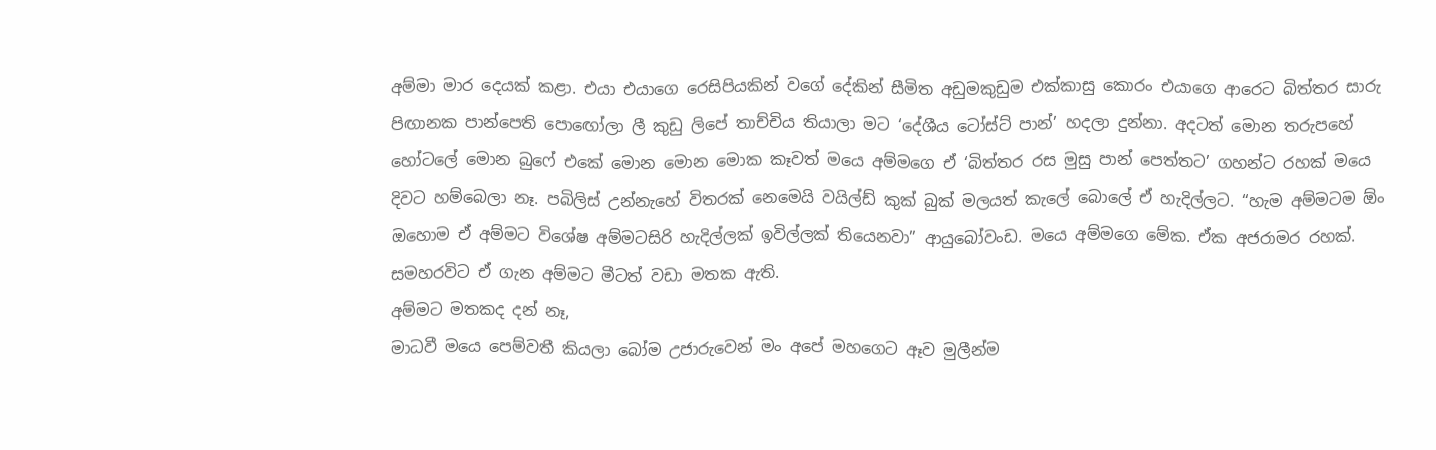අම්මා මාර දෙයක් කළා. එයා එයාගෙ රෙසිපියකින් වගේ දේකින් සීමිත අඩුමකුඩුම එක්කාසු කොරං එයාගෙ ආරෙට බිත්තර සාරු පිඟානක පාන්පෙති පොඟෝලා ලී කුඩු ලිපේ තාච්චිය තියාලා මට ‘දේශීය ටෝස්ට් පාන්’ හදලා දුන්නා. අදටත් මොන තරුපහේ හෝටලේ මොන බුෆේ එකේ මොන මොන මොක කෑවත් මයෙ අම්මගෙ ඒ ‘බිත්තර රස මුසු පාන් පෙත්තට’ ගහන්ට රහක් මයෙ දිවට හම්බෙලා නෑ. පබිලිස් උන්නැහේ විතරක් නෙමෙයි වයිල්ඩ් කුක් බුක් මලයත් කැලේ බොලේ ඒ හැදිල්ලට. “හැම අම්මටම ඕං ඔහොම ඒ අම්මට විශේෂ අම්මටසිරි හැදිල්ලක් ඉවිල්ලක් තියෙනවා” ආයුබෝවංඩ. මයෙ අම්මගෙ මේක. ඒක අජරාමර රහක්.
සමහරවිට ඒ ගැන අම්මට මීටත් වඩා මතක ඇති.
අම්මට මතකද දන් නෑ,
මාධවී මයෙ පෙම්වතී කියලා බෝම උජාරුවෙන් මං අපේ මහගෙට ඈව මුලීන්ම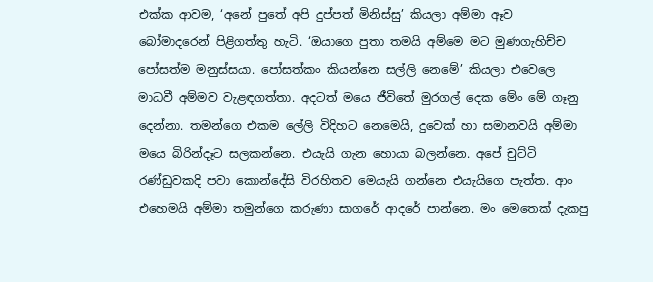එක්ක ආවම, ‘අනේ පුතේ අපි දුප්පත් මිනිස්සු’ කියලා අම්මා ඈව බෝමාදරෙන් පිළිගත්තු හැටි. ‘ඔයාගෙ පුතා තමයි අම්මෙ මට මුණගැහිච්ච පෝසත්ම මනුස්සයා. පෝසත්කං කියන්නෙ සල්ලි නෙමේ’ කියලා එවෙලෙ මාධවී අම්මව වැළඳගත්තා. අදටත් මයෙ ජීවිතේ මුරගල් දෙක මේං මේ ගෑනු දෙන්නා. තමන්ගෙ එකම ලේලි විදිහට නෙමෙයි, දුවෙක් හා සමානවයි අම්මා මයෙ බිරින්දෑට සලකන්නෙ. එයැයි ගැන හොයා බලන්නෙ. අපේ චුට්ටි රණ්ඩුවකදි පවා කොන්දේසි විරහිතව මෙයැයි ගන්නෙ එයැයිගෙ පැත්ත. ආං එහෙමයි අම්මා තමුන්ගෙ කරුණා සාගරේ ආදරේ පාන්නෙ. මං මෙතෙක් දැකපු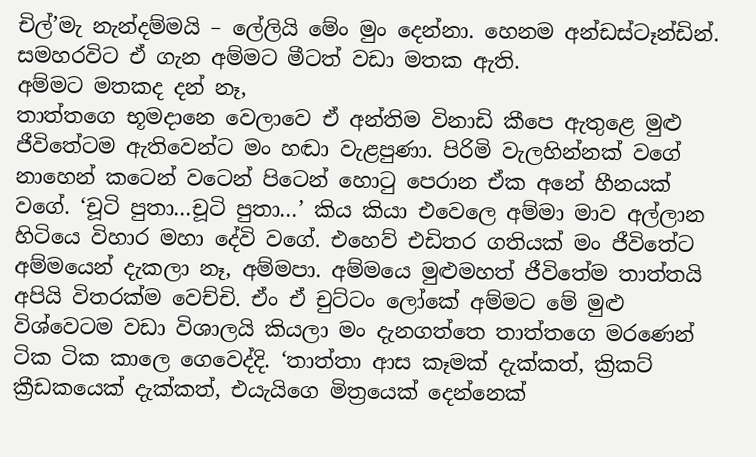චිල්’මැ නැන්දම්මයි – ලේලියි මේං මුං දෙන්නා. හෙනම අන්ඩස්ටෑන්ඩින්.
සමහරවිට ඒ ගැන අම්මට මීටත් වඩා මතක ඇති.
අම්මට මතකද දන් නෑ,
තාත්තගෙ භූමදානෙ වෙලාවෙ ඒ අන්තිම විනාඩි කීපෙ ඇතුළෙ මුළු ජීවිතේටම ඇතිවෙන්ට මං හඬා වැළපුණා. පිරිමි වැලහින්නක් වගේ නාහෙන් කටෙන් වටෙන් පිටෙන් හොටු පෙරාන ඒක අනේ හීනයක් වගේ. ‘චූටි පුතා…චූටි පුතා…’ කිය කියා එවෙලෙ අම්මා මාව අල්ලාන හිටියෙ විහාර මහා දේවි වගේ. එහෙව් එඩිතර ගතියක් මං ජීවිතේට අම්මයෙන් දැකලා නෑ, අම්මපා. අම්මයෙ මුළුමහත් ජීවිතේම තාත්තයි අපියි විතරක්ම වෙච්චි. ඒං ඒ චුට්ටං ලෝකේ අම්මට මේ මුළු විශ්වෙටම වඩා විශාලයි කියලා මං දැනගත්තෙ තාත්තගෙ මරණෙන් ටික ටික කාලෙ ගෙවෙද්දි. ‘තාත්තා ආස කෑමක් දැක්කත්, ක්‍රිකට් ක්‍රීඩකයෙක් දැක්කත්, එයැයිගෙ මිත්‍රයෙක් දෙන්නෙක්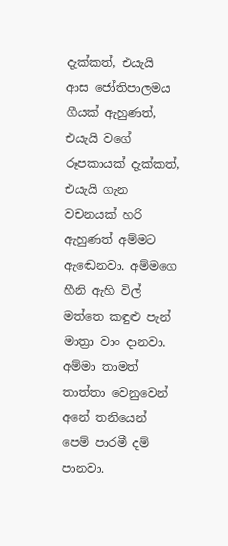දැක්කත්, එයැයි ආස ජෝතිපාලමය ගීයක් ඇහුණත්, එයැයි වගේ රූපකායක් දැක්කත්, එයැයි ගැන වචනයක් හරි ඇහුණත් අම්මට ඇඬෙනවා. අම්මගෙ හීනි ඇහි විල් මත්තෙ කඳුළු පැන් මාත්‍රා වාං දානවා. අම්මා තාමත් තාත්තා වෙනුවෙන් අනේ තනියෙන් පෙම් පාරමී දම් පානවා.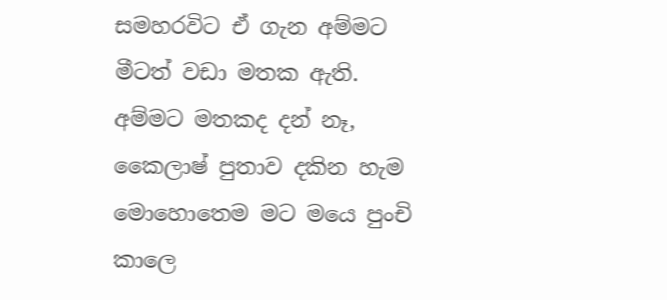සමහරවිට ඒ ගැන අම්මට මීටත් වඩා මතක ඇති.
අම්මට මතකද දන් නෑ,
කෛලාෂ් පුතාව දකින හැම මොහොතෙම මට මයෙ පුංචි කාලෙ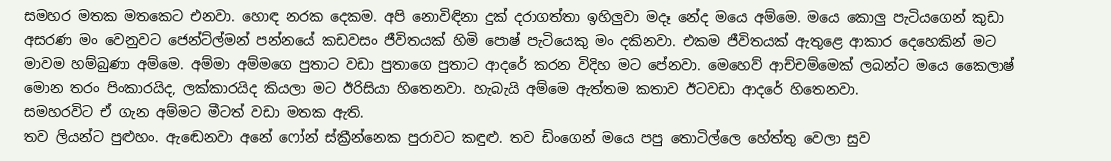සමහර මතක මතකෙට එනවා. හොඳ නරක දෙකම. අපි නොවිඳිනා දුක් දරාගත්තා ඉහිලුවා මදෑ නේද මයෙ අම්මෙ. මයෙ කොලු පැටියගෙන් කුඩා අසරණ මං වෙනුවට ජෙන්ට්ල්මන් පන්නයේ කඩවසං ජීවිතයක් හිමි පොෂ් පැටියෙකු මං දකිනවා. එකම ජීවිතයක් ඇතුළෙ ආකාර දෙහෙකින් මට මාවම හම්බුණා අම්මෙ. අම්මා අම්මගෙ පුතාට වඩා පුතාගෙ පුතාට ආදරේ කරන විදිහ මට පේනවා. මෙහෙව් ආච්චම්මෙක් ලබන්ට මයෙ කෛලාෂ් මොන තරං පිංකාරයිද, ලක්කාරයිද කියලා මට ඊරිසියා හිතෙනවා. හැබැයි අම්මෙ ඇත්තම කතාව ඊටවඩා ආදරේ හිතෙනවා.
සමහරවිට ඒ ගැන අම්මට මීටත් වඩා මතක ඇති.
තව ලියන්ට පුළුහං. ඇඬෙනවා අනේ ෆෝන් ස්ක්‍රීන්නෙක පුරාවට කඳුළු. තව ඩිංගෙන් මයෙ පපු තොටිල්ලෙ හේත්තු වෙලා සුව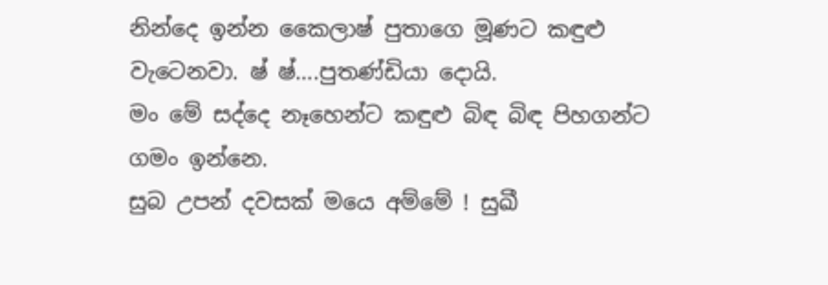නින්දෙ ඉන්න කෛලාෂ් පුතාගෙ මූණට කඳුළු වැටෙනවා. ෂ් ෂ්….පුතණ්ඩියා දොයි.
මං මේ සද්දෙ නෑහෙන්ට කඳුළු බිඳ බිඳ පිහගන්ට ගමං ඉන්නෙ.
සුබ උපන් දවසක් මයෙ අම්මේ ! සුඛී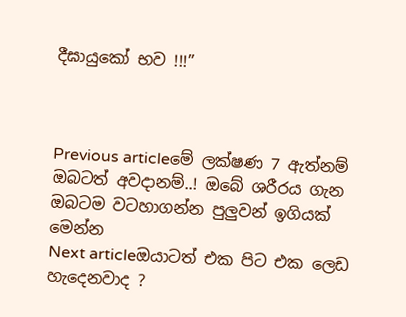දීඝායුකෝ භව !!!”



Previous articleමේ ලක්ෂණ 7 ඇත්නම් ඔබටත් අවදානම්..! ඔබේ ශරීරය ගැන ඔබටම වටහාගන්න පුලුවන් ඉගියක් මෙන්න
Next articleඔයාටත් එක පිට එක ලෙඩ හැදෙනවාද ?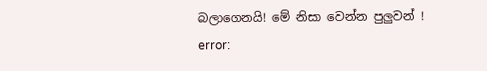බලාගෙනයි! මේ නිසා වෙන්න පුලුවන් !
error: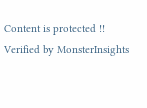Content is protected !!
Verified by MonsterInsights